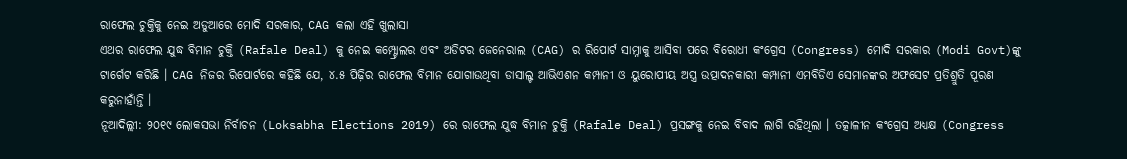ରାଫେଲ ଚୁକ୍ତିକୁ ନେଇ ଅଡୁଆରେ ମୋଦି ସରକାର, CAG କଲା ଏହି ଖୁଲାସା
ଏଥର ରାଫେଲ ଯୁଦ୍ଧ ବିମାନ ଚୁକ୍ତି (Rafale Deal) କୁ ନେଇ କମ୍ପ୍ଟ୍ରୋଲର ଏବଂ ଅଡିଟର ଜେନେରାଲ (CAG) ର ରିପୋର୍ଟ ସାମ୍ନାକୁ ଆସିବା ପରେ ବିରୋଧୀ କଂଗ୍ରେସ (Congress) ମୋଦି ସରକାର (Modi Govt)ଙ୍କୁ ଟାର୍ଗେଟ କରିଛି । CAG ନିଜର ରିପୋର୍ଟରେ କହିଛି ଯେ, ୪.୫ ପିଢ଼ିର ରାଫେଲ ବିମାନ ଯୋଗାଉଥିବା ଡାସାଲ୍ଟ ଆଭିଏଶନ କମ୍ପାନୀ ଓ ୟୁରୋପୀୟ ଅସ୍ତ୍ର ଉତ୍ପାଦନକାରୀ କମ୍ପାନୀ ଏମବିଡିଏ ସେମାନଙ୍କର ଅଫସେଟ ପ୍ରତିଶ୍ରୁତି ପୂରଣ କରୁନାହାଁନ୍ତି ।
ନୂଆଦିଲ୍ଲୀ: ୨୦୧୯ ଲୋକସଭା ନିର୍ବାଚନ (Loksabha Elections 2019) ରେ ରାଫେଲ ଯୁଦ୍ଧ ବିମାନ ଚୁକ୍ତି (Rafale Deal) ପ୍ରସଙ୍ଗକୁ ନେଇ ବିବାଦ ଲାଗି ରହିଥିଲା । ତତ୍କାଳୀନ କଂଗ୍ରେସ ଅଧ୍ୟକ୍ଷ (Congress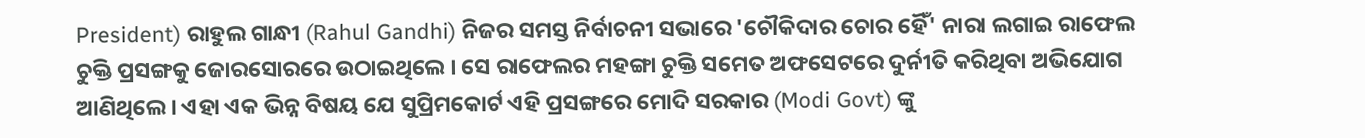President) ରାହୁଲ ଗାନ୍ଧୀ (Rahul Gandhi) ନିଜର ସମସ୍ତ ନିର୍ବାଚନୀ ସଭାରେ 'ଚୌକିଦାର ଚୋର ହୈଁ' ନାରା ଲଗାଇ ରାଫେଲ ଚୁକ୍ତି ପ୍ରସଙ୍ଗକୁ ଜୋରସୋରରେ ଉଠାଇଥିଲେ । ସେ ରାଫେଲର ମହଙ୍ଗା ଚୁକ୍ତି ସମେତ ଅଫସେଟରେ ଦୁର୍ନୀତି କରିଥିବା ଅଭିଯୋଗ ଆଣିଥିଲେ । ଏହା ଏକ ଭିନ୍ନ ବିଷୟ ଯେ ସୁପ୍ରିମକୋର୍ଟ ଏହି ପ୍ରସଙ୍ଗରେ ମୋଦି ସରକାର (Modi Govt) ଙ୍କୁ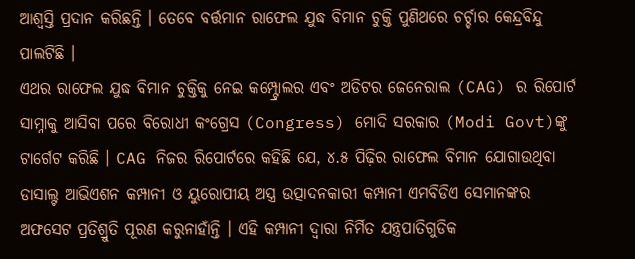ଆଶ୍ୱସ୍ତି ପ୍ରଦାନ କରିଛନ୍ତି । ତେବେ ବର୍ତ୍ତମାନ ରାଫେଲ ଯୁଦ୍ଧ ବିମାନ ଚୁକ୍ତି ପୁଣିଥରେ ଚର୍ଚ୍ଚାର କେନ୍ଦ୍ରବିନ୍ଦୁ ପାଲଟିଛି ।
ଏଥର ରାଫେଲ ଯୁଦ୍ଧ ବିମାନ ଚୁକ୍ତିକୁ ନେଇ କମ୍ପ୍ଟ୍ରୋଲର ଏବଂ ଅଡିଟର ଜେନେରାଲ (CAG) ର ରିପୋର୍ଟ ସାମ୍ନାକୁ ଆସିବା ପରେ ବିରୋଧୀ କଂଗ୍ରେସ (Congress) ମୋଦି ସରକାର (Modi Govt)ଙ୍କୁ ଟାର୍ଗେଟ କରିଛି । CAG ନିଜର ରିପୋର୍ଟରେ କହିଛି ଯେ, ୪.୫ ପିଢ଼ିର ରାଫେଲ ବିମାନ ଯୋଗାଉଥିବା ଡାସାଲ୍ଟ ଆଭିଏଶନ କମ୍ପାନୀ ଓ ୟୁରୋପୀୟ ଅସ୍ତ୍ର ଉତ୍ପାଦନକାରୀ କମ୍ପାନୀ ଏମବିଡିଏ ସେମାନଙ୍କର ଅଫସେଟ ପ୍ରତିଶ୍ରୁତି ପୂରଣ କରୁନାହାଁନ୍ତି । ଏହି କମ୍ପାନୀ ଦ୍ୱାରା ନିର୍ମିତ ଯନ୍ତ୍ରପାତିଗୁଡିକ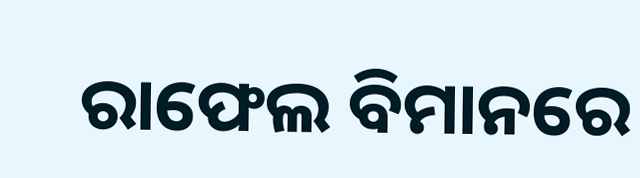ରାଫେଲ ବିମାନରେ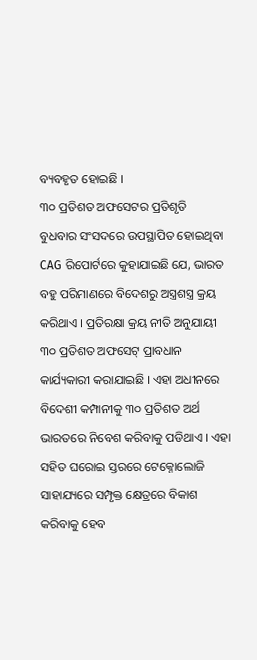ବ୍ୟବହୃତ ହୋଇଛି ।
୩୦ ପ୍ରତିଶତ ଅଫସେଟର ପ୍ରତିଶୃତି
ବୁଧବାର ସଂସଦରେ ଉପସ୍ଥାପିତ ହୋଇଥିବା CAG ରିପୋର୍ଟରେ କୁହାଯାଇଛି ଯେ, ଭାରତ ବହୁ ପରିମାଣରେ ବିଦେଶରୁ ଅସ୍ତ୍ରଶସ୍ତ୍ର କ୍ରୟ କରିଥାଏ । ପ୍ରତିରକ୍ଷା କ୍ରୟ ନୀତି ଅନୁଯାୟୀ ୩୦ ପ୍ରତିଶତ ଅଫସେଟ୍ ପ୍ରାବଧାନ କାର୍ଯ୍ୟକାରୀ କରାଯାଇଛି । ଏହା ଅଧୀନରେ ବିଦେଶୀ କମ୍ପାନୀକୁ ୩୦ ପ୍ରତିଶତ ଅର୍ଥ ଭାରତରେ ନିବେଶ କରିବାକୁ ପଡିଥାଏ । ଏହା ସହିତ ଘରୋଇ ସ୍ତରରେ ଟେକ୍ନୋଲୋଜି ସାହାଯ୍ୟରେ ସମ୍ପୃକ୍ତ କ୍ଷେତ୍ରରେ ବିକାଶ କରିବାକୁ ହେବ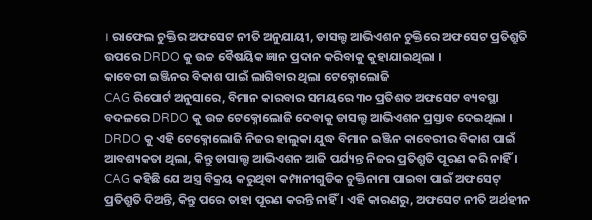। ରାଫେଲ ଚୁକ୍ତିର ଅଫସେଟ ନୀତି ଅନୁଯାୟୀ, ଡାସଲ୍ଟ ଆଭିଏଶନ ଚୁକ୍ତିରେ ଅଫସେଟ ପ୍ରତିଶ୍ରୁତି ଉପରେ DRDO କୁ ଉଚ୍ଚ ବୈଷୟିକ ଜ୍ଞାନ ପ୍ରଦାନ କରିବାକୁ କୁହାଯାଇଥିଲା ।
କାବେରୀ ଇଞ୍ଜିନର ବିକାଶ ପାଇଁ ଲାଗିବାର ଥିଲା ଟେକ୍ନୋଲୋଜି
CAG ରିପୋର୍ଟ ଅନୁସାରେ, ବିମାନ କାରବାର ସମୟରେ ୩୦ ପ୍ରତିଶତ ଅଫସେଟ ବ୍ୟବସ୍ଥା ବଦଳରେ DRDO କୁ ଉଚ୍ଚ ଟେକ୍ନୋଲୋଜି ଦେବାକୁ ଡାସଲ୍ଟ ଆଭିଏଶନ ପ୍ରସ୍ତାବ ଦେଇଥିଲା । DRDO କୁ ଏହି ଟେକ୍ନୋଲୋଜି ନିଜର ହାଲୁକା ଯୁଦ୍ଧ ବିମାନ ଇଞ୍ଜିନ କାବେରୀର ବିକାଶ ପାଇଁ ଆବଶ୍ୟକତା ଥିଲା, କିନ୍ତୁ ଡାସାଲ୍ଟ ଆଭିଏଶନ ଆଜି ପର୍ଯ୍ୟନ୍ତ ନିଜର ପ୍ରତିଶ୍ରୁତି ପୂରଣ କରି ନାହିଁ । CAG କହିଛି ଯେ ଅସ୍ତ୍ର ବିକ୍ରୟ କରୁଥିବା କମ୍ପାନୀଗୁଡିକ ଚୁକ୍ତିନାମା ପାଇବା ପାଇଁ ଅଫସେଟ୍ ପ୍ରତିଶ୍ରୁତି ଦିଅନ୍ତି, କିନ୍ତୁ ପରେ ତାହା ପୂରଣ କରନ୍ତି ନାହିଁ । ଏହି କାରଣରୁ, ଅଫସେଟ ନୀତି ଅର୍ଥହୀନ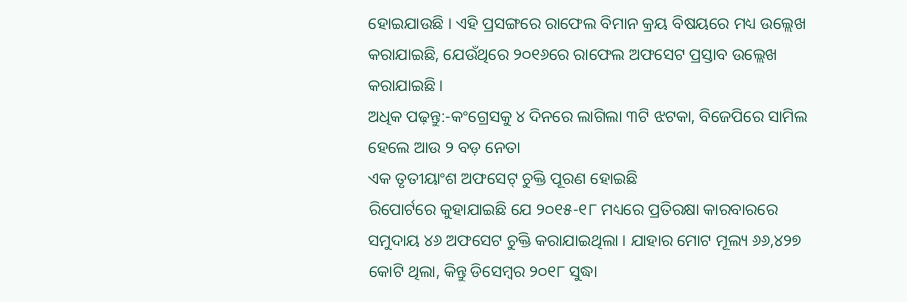ହୋଇଯାଉଛି । ଏହି ପ୍ରସଙ୍ଗରେ ରାଫେଲ ବିମାନ କ୍ରୟ ବିଷୟରେ ମଧ୍ୟ ଉଲ୍ଲେଖ କରାଯାଇଛି, ଯେଉଁଥିରେ ୨୦୧୬ରେ ରାଫେଲ ଅଫସେଟ ପ୍ରସ୍ତାବ ଉଲ୍ଲେଖ କରାଯାଇଛି ।
ଅଧିକ ପଢ଼ନ୍ତୁ:-କଂଗ୍ରେସକୁ ୪ ଦିନରେ ଲାଗିଲା ୩ଟି ଝଟକା, ବିଜେପିରେ ସାମିଲ ହେଲେ ଆଉ ୨ ବଡ଼ ନେତା
ଏକ ତୃତୀୟାଂଶ ଅଫସେଟ୍ ଚୁକ୍ତି ପୂରଣ ହୋଇଛି
ରିପୋର୍ଟରେ କୁହାଯାଇଛି ଯେ ୨୦୧୫-୧୮ ମଧ୍ୟରେ ପ୍ରତିରକ୍ଷା କାରବାରରେ ସମୁଦାୟ ୪୬ ଅଫସେଟ ଚୁକ୍ତି କରାଯାଇଥିଲା । ଯାହାର ମୋଟ ମୂଲ୍ୟ ୬୬,୪୨୭ କୋଟି ଥିଲା, କିନ୍ତୁ ଡିସେମ୍ବର ୨୦୧୮ ସୁଦ୍ଧା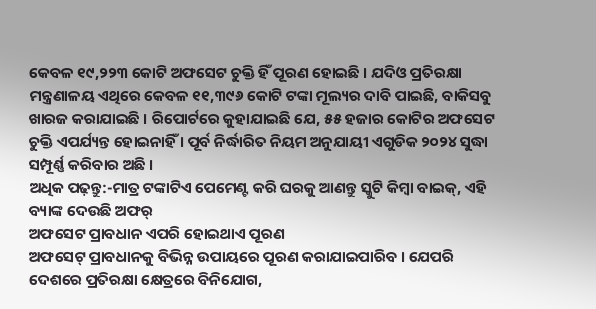କେବଳ ୧୯,୨୨୩ କୋଟି ଅଫସେଟ ଚୁକ୍ତି ହିଁ ପୂରଣ ହୋଇଛି । ଯଦିଓ ପ୍ରତିରକ୍ଷା ମନ୍ତ୍ରଣାଳୟ ଏଥିରେ କେବଳ ୧୧,୩୯୬ କୋଟି ଟଙ୍କା ମୂଲ୍ୟର ଦାବି ପାଇଛି, ବାକିସବୁ ଖାରଜ କରାଯାଇଛି । ରିପୋର୍ଟରେ କୁହାଯାଇଛି ଯେ, ୫୫ ହଜାର କୋଟିର ଅଫସେଟ ଚୁକ୍ତି ଏପର୍ଯ୍ୟନ୍ତ ହୋଇନାହିଁ । ପୂର୍ବ ନିର୍ଦ୍ଧାରିତ ନିୟମ ଅନୁଯାୟୀ ଏଗୁଡିକ ୨୦୨୪ ସୁଦ୍ଧା ସମ୍ପୂର୍ଣ୍ଣ କରିବାର ଅଛି ।
ଅଧିକ ପଢ଼ନ୍ତୁ:-ମାତ୍ର ଟଙ୍କାଟିଏ ପେମେଣ୍ଟ କରି ଘରକୁ ଆଣନ୍ତୁ ସ୍କୁଟି କିମ୍ୱା ବାଇକ୍, ଏହି ବ୍ୟାଙ୍କ ଦେଉଛି ଅଫର୍
ଅଫସେଟ ପ୍ରାବଧାନ ଏପରି ହୋଇଥାଏ ପୂରଣ
ଅଫସେଟ୍ ପ୍ରାବଧାନକୁ ବିଭିନ୍ନ ଉପାୟରେ ପୂରଣ କରାଯାଇପାରିବ । ଯେପରି ଦେଶରେ ପ୍ରତିରକ୍ଷା କ୍ଷେତ୍ରରେ ବିନିଯୋଗ,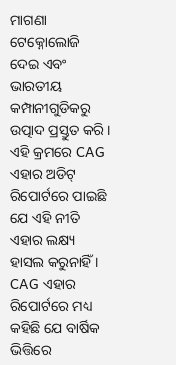ମାଗଣା ଟେକ୍ନୋଲୋଜି ଦେଇ ଏବଂ ଭାରତୀୟ କମ୍ପାନୀଗୁଡିକରୁ ଉତ୍ପାଦ ପ୍ରସ୍ତୁତ କରି । ଏହି କ୍ରମରେ CAG ଏହାର ଅଡିଟ୍ ରିପୋର୍ଟରେ ପାଇଛି ଯେ ଏହି ନୀତି ଏହାର ଲକ୍ଷ୍ୟ ହାସଲ କରୁନାହିଁ । CAG ଏହାର ରିପୋର୍ଟରେ ମଧ୍ୟ କହିଛି ଯେ ବାର୍ଷିକ ଭିତ୍ତିରେ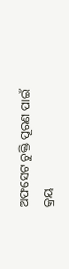ଅଫସେଟ ଚୁକ୍ତି ପୂରଣ ପାଇଁ କ୍ରୟ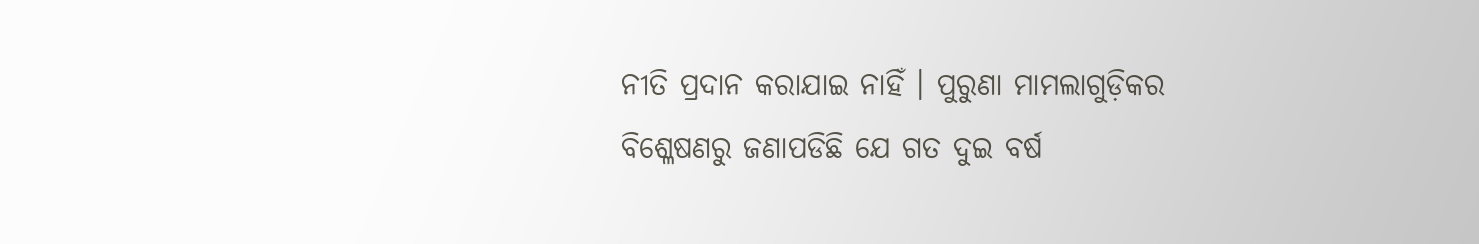ନୀତି ପ୍ରଦାନ କରାଯାଇ ନାହିଁ । ପୁରୁଣା ମାମଲାଗୁଡ଼ିକର ବିଶ୍ଳେଷଣରୁ ଜଣାପଡିଛି ଯେ ଗତ ଦୁଇ ବର୍ଷ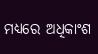ମଧ୍ୟରେ ଅଧିକାଂଶ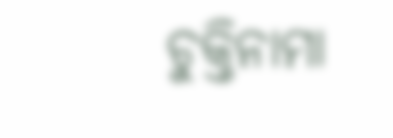ଚୁକ୍ତିନାମା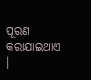ପୂରଣ କରାଯାଇଥାଏ ।